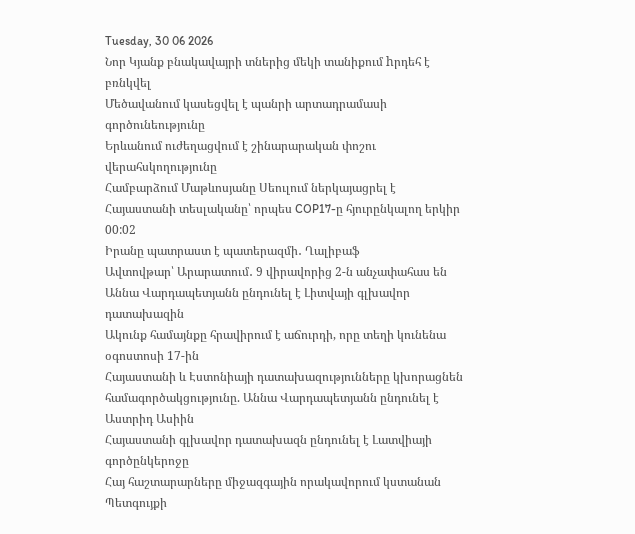Tuesday, 30 06 2026
Նոր Կյանք բնակավայրի տներից մեկի տանիքում hրդեհ է բռնկվել
Մեծավանում կասեցվել է պանրի արտադրամասի գործունեությունը
Երևանում ուժեղացվում է շինարարական փոշու վերահսկողությունը
Համբարձում Մաթևոսյանը Սեուլում ներկայացրել է Հայաստանի տեսլականը՝ որպես COP17-ը հյուրընկալող երկիր
00:02
Իրանը պատրաստ է պատերազմի․ Ղալիբաֆ
Ավտովթար՝ Արարատում․ 9 վիրավորից 2-ն անչափահաս են
Աննա Վարդապետյանն ընդունել է Լիտվայի գլխավոր դատախազին
Ակունք համայնքը հրավիրում է աճուրդի, որը տեղի կունենա օգոստոսի 17-ին
Հայաստանի և Էստոնիայի դատախազությունները կխորացնեն համագործակցությունը. Աննա Վարդապետյանն ընդունել է Աստրիդ Ասիին
Հայաստանի գլխավոր դատախազն ընդունել է Լատվիայի գործընկերոջը
Հայ հաշտարարները միջազգային որակավորում կստանան
Պետգույքի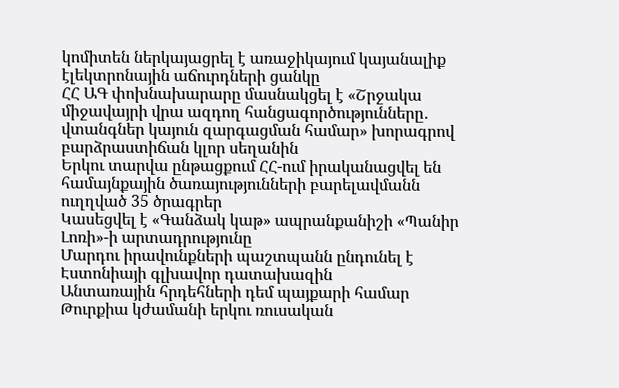կոմիտեն ներկայացրել է առաջիկայում կայանալիք էլեկտրոնային աճուրդների ցանկը
ՀՀ ԱԳ փոխնախարարը մասնակցել է «Շրջակա միջավայրի վրա ազդող հանցագործությունները․ վտանգներ կայուն զարգացման համար» խորագրով բարձրաստիճան կլոր սեղանին
Երկու տարվա ընթացքում ՀՀ-ում իրականացվել են համայնքային ծառայությունների բարելավմանն ուղղված 35 ծրագրեր
Կասեցվել է «Գանձակ կաթ» ապրանքանիշի «Պանիր Լոռի»-ի արտադրությունը
Մարդու իրավունքների պաշտպանն ընդունել է Էստոնիայի գլխավոր դատախազին
Անտառային հրդեհների դեմ պայքարի համար Թուրքիա կժամանի երկու ռուսական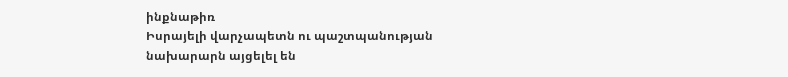ինքնաթիռ
Իսրայելի վարչապետն ու պաշտպանության նախարարն այցելել են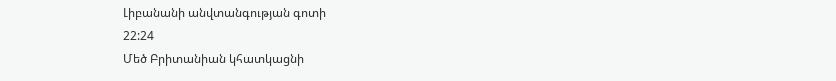Լիբանանի անվտանգության գոտի
22:24
Մեծ Բրիտանիան կհատկացնի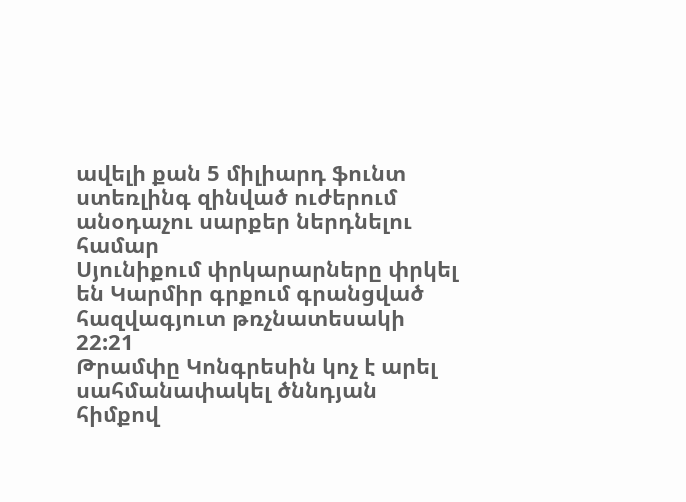ավելի քան 5 միլիարդ ֆունտ ստեռլինգ զինված ուժերում անօդաչու սարքեր ներդնելու համար
Սյունիքում փրկարարները փրկել են Կարմիր գրքում գրանցված հազվագյուտ թռչնատեսակի
22:21
Թրամփը Կոնգրեսին կոչ է արել սահմանափակել ծննդյան հիմքով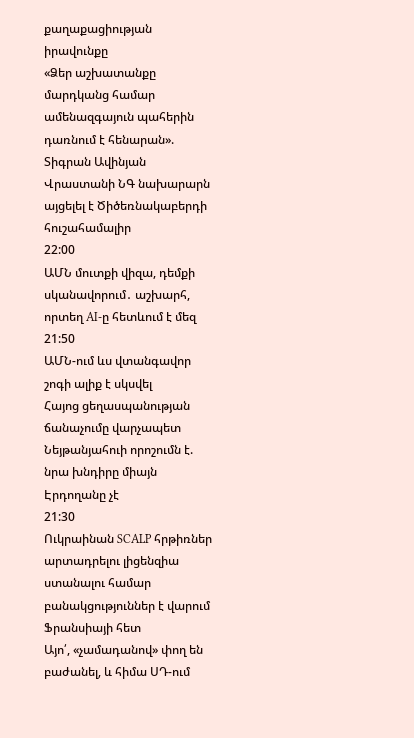քաղաքացիության իրավունքը
«Ձեր աշխատանքը մարդկանց համար ամենազգայուն պահերին դառնում է հենարան». Տիգրան Ավինյան
Վրաստանի ՆԳ նախարարն այցելել է Ծիծեռնակաբերդի հուշահամալիր
22:00
ԱՄՆ մուտքի վիզա, դեմքի սկանավորում․ աշխարհ, որտեղ AI-ը հետևում է մեզ
21:50
ԱՄՆ-ում ևս վտանգավոր շոգի ալիք է սկսվել
Հայոց ցեղասպանության ճանաչումը վարչապետ Նեյթանյահուի որոշումն է. նրա խնդիրը միայն Էրդողանը չէ
21:30
Ուկրաինան SCALP հրթիռներ արտադրելու լիցենզիա ստանալու համար բանակցություններ է վարում Ֆրանսիայի հետ
Այո՛, «չամադանով» փող են բաժանել, և հիմա ՍԴ-ում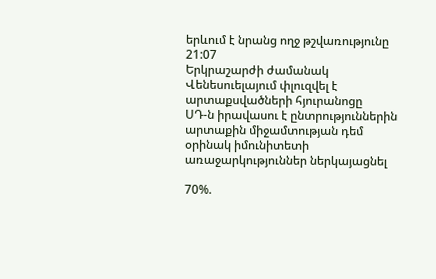երևում է նրանց ողջ թշվառությունը
21:07
Երկրաշարժի ժամանակ Վենեսուելայում փլուզվել է արտաքսվածների հյուրանոցը
ՍԴ-ն իրավասու է ընտրություններին արտաքին միջամտության դեմ օրինակ իմունիտետի առաջարկություններ ներկայացնել

70%.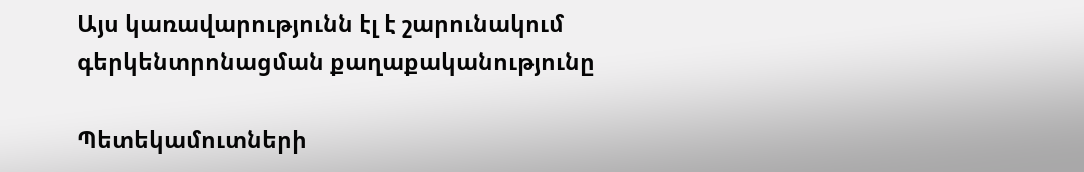Այս կառավարությունն էլ է շարունակում գերկենտրոնացման քաղաքականությունը

Պետեկամուտների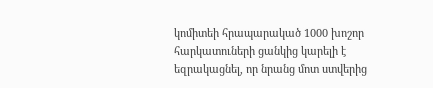կոմիտեի հրապարակած 1000 խոշոր հարկատուների ցանկից կարելի է եզրակացնել, որ նրանց մոտ ստվերից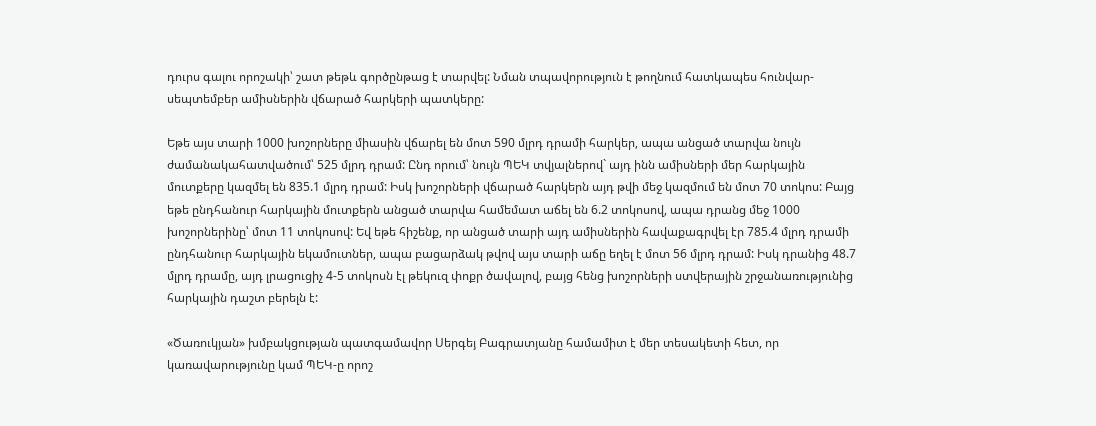դուրս գալու որոշակի՝ շատ թեթև գործընթաց է տարվել: Նման տպավորություն է թողնում հատկապես հունվար-սեպտեմբեր ամիսներին վճարած հարկերի պատկերը:

Եթե այս տարի 1000 խոշորները միասին վճարել են մոտ 590 մլրդ դրամի հարկեր, ապա անցած տարվա նույն ժամանակահատվածում՝ 525 մլրդ դրամ: Ընդ որում՝ նույն ՊԵԿ տվյալներով` այդ ինն ամիսների մեր հարկային մուտքերը կազմել են 835.1 մլրդ դրամ: Իսկ խոշորների վճարած հարկերն այդ թվի մեջ կազմում են մոտ 70 տոկոս: Բայց եթե ընդհանուր հարկային մուտքերն անցած տարվա համեմատ աճել են 6.2 տոկոսով, ապա դրանց մեջ 1000 խոշորներինը՝ մոտ 11 տոկոսով: Եվ եթե հիշենք, որ անցած տարի այդ ամիսներին հավաքագրվել էր 785.4 մլրդ դրամի ընդհանուր հարկային եկամուտներ, ապա բացարձակ թվով այս տարի աճը եղել է մոտ 56 մլրդ դրամ: Իսկ դրանից 48.7 մլրդ դրամը, այդ լրացուցիչ 4-5 տոկոսն էլ թեկուզ փոքր ծավալով, բայց հենց խոշորների ստվերային շրջանառությունից հարկային դաշտ բերելն է:

«Ծառուկյան» խմբակցության պատգամավոր Սերգեյ Բագրատյանը համամիտ է մեր տեսակետի հետ, որ կառավարությունը կամ ՊԵԿ-ը որոշ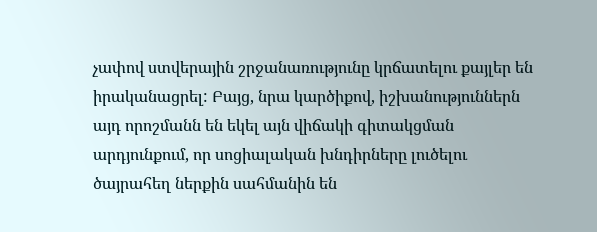չափով ստվերային շրջանառությունը կրճատելու քայլեր են իրականացրել: Բայց, նրա կարծիքով, իշխանություններն այդ որոշմանն են եկել այն վիճակի գիտակցման արդյունքում, որ սոցիալական խնդիրները լուծելու ծայրահեղ ներքին սահմանին են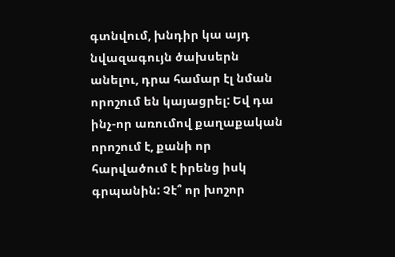գտնվում, խնդիր կա այդ նվազագույն ծախսերն անելու, դրա համար էլ նման որոշում են կայացրել: Եվ դա ինչ-որ առումով քաղաքական որոշում է, քանի որ հարվածում է իրենց իսկ գրպանին: Չէ՞ որ խոշոր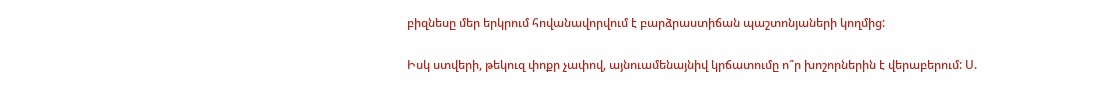բիզնեսը մեր երկրում հովանավորվում է բարձրաստիճան պաշտոնյաների կողմից:

Իսկ ստվերի, թեկուզ փոքր չափով, այնուամենայնիվ կրճատումը ո՞ր խոշորներին է վերաբերում: Ս.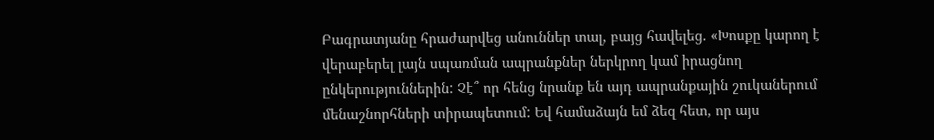Բագրատյանը հրաժարվեց անուններ տալ, բայց հավելեց. «Խոսքը կարող է վերաբերել լայն սպառման ապրանքներ ներկրող կամ իրացնող ընկերություններին: Չէ՞ որ հենց նրանք են այդ ապրանքային շուկաներում մենաշնորհների տիրապետում: Եվ համաձայն եմ ձեզ հետ, որ այս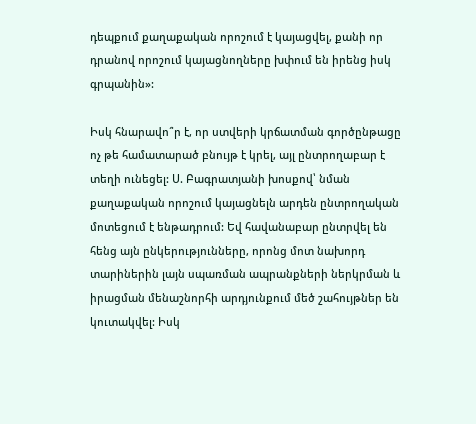դեպքում քաղաքական որոշում է կայացվել, քանի որ դրանով որոշում կայացնողները խփում են իրենց իսկ գրպանին»:

Իսկ հնարավո՞ր է, որ ստվերի կրճատման գործընթացը ոչ թե համատարած բնույթ է կրել, այլ ընտրողաբար է տեղի ունեցել: Ս. Բագրատյանի խոսքով՝ նման քաղաքական որոշում կայացնելն արդեն ընտրողական մոտեցում է ենթադրում: Եվ հավանաբար ընտրվել են հենց այն ընկերությունները, որոնց մոտ նախորդ տարիներին լայն սպառման ապրանքների ներկրման և իրացման մենաշնորհի արդյունքում մեծ շահույթներ են կուտակվել: Իսկ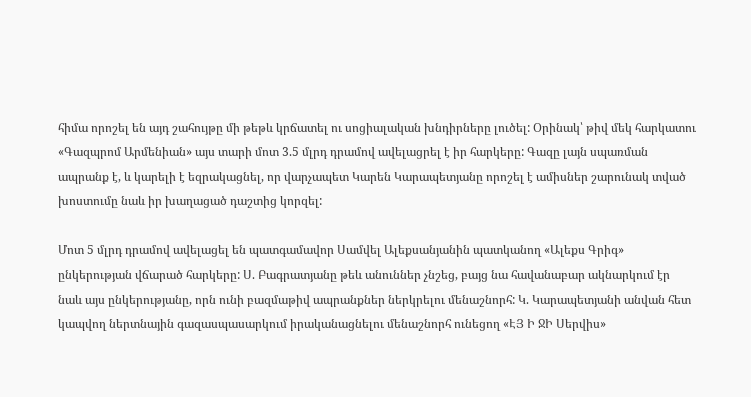հիմա որոշել են այդ շահույթը մի թեթև կրճատել ու սոցիալական խնդիրները լուծել: Օրինակ՝ թիվ մեկ հարկատու «Գազպրոմ Արմենիան» այս տարի մոտ 3.5 մլրդ դրամով ավելացրել է իր հարկերը: Գազը լայն սպառման ապրանք է, և կարելի է եզրակացնել, որ վարչապետ Կարեն Կարապետյանը որոշել է ամիսներ շարունակ տված խոստումը նաև իր խաղացած դաշտից կորզել:

Մոտ 5 մլրդ դրամով ավելացել են պատգամավոր Սամվել Ալեքսանյանին պատկանող «Ալեքս Գրիգ» ընկերության վճարած հարկերը: Ս. Բագրատյանը թեև անուններ չնշեց, բայց նա հավանաբար ակնարկում էր նաև այս ընկերությանը, որն ունի բազմաթիվ ապրանքներ ներկրելու մենաշնորհ: Կ. Կարապետյանի անվան հետ կապվող ներտնային գազասպասարկում իրականացնելու մենաշնորհ ունեցող «ԷՅ Ի ՋԻ Սերվիս»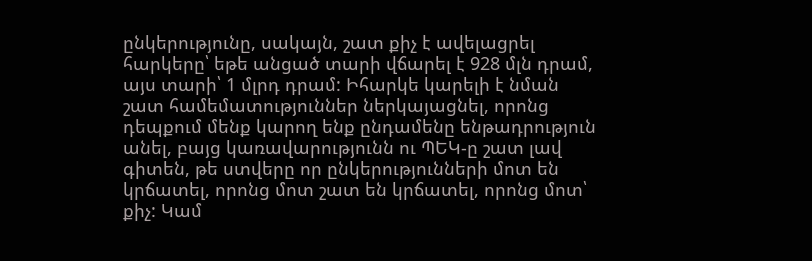ընկերությունը, սակայն, շատ քիչ է ավելացրել հարկերը՝ եթե անցած տարի վճարել է 928 մլն դրամ, այս տարի՝ 1 մլրդ դրամ: Իհարկե կարելի է նման շատ համեմատություններ ներկայացնել, որոնց դեպքում մենք կարող ենք ընդամենը ենթադրություն անել, բայց կառավարությունն ու ՊԵԿ-ը շատ լավ գիտեն, թե ստվերը որ ընկերությունների մոտ են կրճատել, որոնց մոտ շատ են կրճատել, որոնց մոտ՝ քիչ: Կամ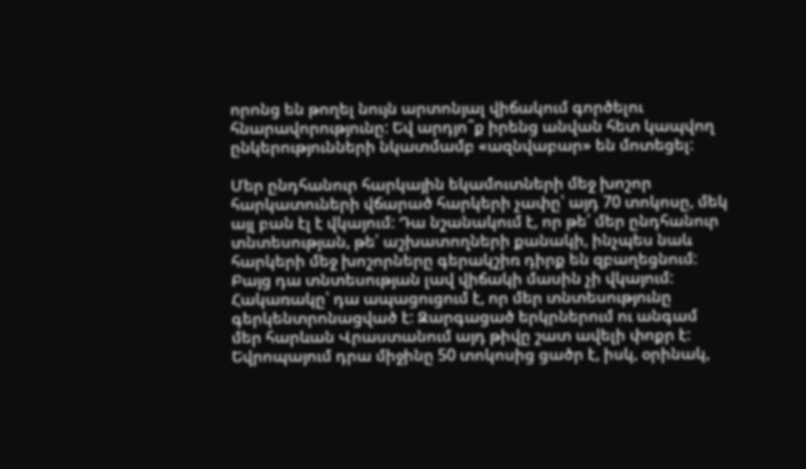որոնց են թողել նույն արտոնյալ վիճակում գործելու հնարավորությունը: Եվ արդյո՞ք իրենց անվան հետ կապվող ընկերությունների նկատմամբ «ազնվաբար» են մոտեցել:

Մեր ընդհանուր հարկային եկամուտների մեջ խոշոր հարկատուների վճարած հարկերի չափը՝ այդ 70 տոկոսը, մեկ այլ բան էլ է վկայում: Դա նշանակում է, որ թե՛ մեր ընդհանուր տնտեսության, թե՛ աշխատողների քանակի, ինչպես նաև հարկերի մեջ խոշորները գերակշիռ դիրք են զբաղեցնում: Բայց դա տնտեսության լավ վիճակի մասին չի վկայում: Հակառակը՝ դա ապացուցում է, որ մեր տնտեսությունը գերկենտրոնացված է: Զարգացած երկրներում ու անգամ մեր հարևան Վրաստանում այդ թիվը շատ ավելի փոքր է: Եվրոպայում դրա միջինը 50 տոկոսից ցածր է, իսկ, օրինակ,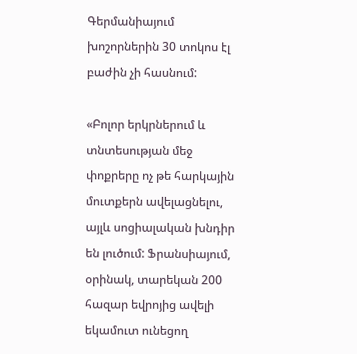Գերմանիայում խոշորներին 30 տոկոս էլ բաժին չի հասնում:

«Բոլոր երկրներում և տնտեսության մեջ փոքրերը ոչ թե հարկային մուտքերն ավելացնելու, այլև սոցիալական խնդիր են լուծում: Ֆրանսիայում, օրինակ, տարեկան 200 հազար եվրոյից ավելի եկամուտ ունեցող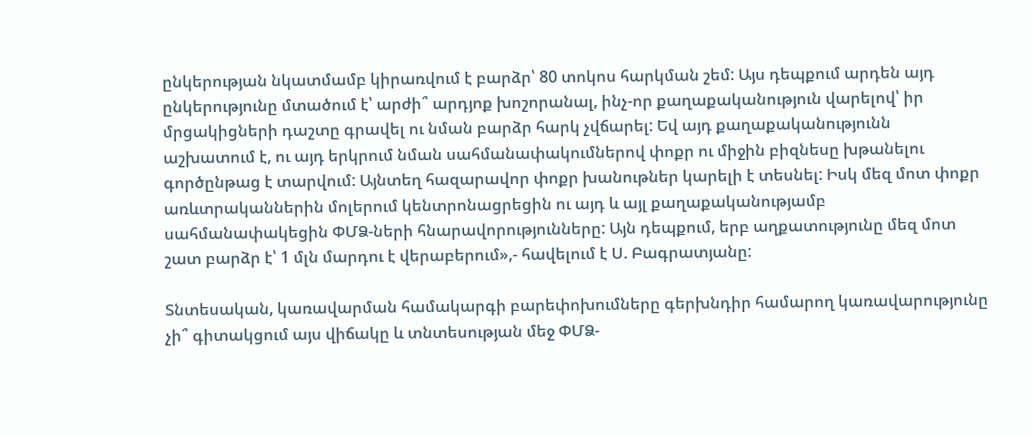ընկերության նկատմամբ կիրառվում է բարձր՝ 80 տոկոս հարկման շեմ: Այս դեպքում արդեն այդ ընկերությունը մտածում է՝ արժի՞ արդյոք խոշորանալ, ինչ-որ քաղաքականություն վարելով՝ իր մրցակիցների դաշտը գրավել ու նման բարձր հարկ չվճարել: Եվ այդ քաղաքականությունն աշխատում է, ու այդ երկրում նման սահմանափակումներով փոքր ու միջին բիզնեսը խթանելու գործընթաց է տարվում: Այնտեղ հազարավոր փոքր խանութներ կարելի է տեսնել: Իսկ մեզ մոտ փոքր առևտրականներին մոլերում կենտրոնացրեցին ու այդ և այլ քաղաքականությամբ սահմանափակեցին ՓՄՁ-ների հնարավորությունները: Այն դեպքում, երբ աղքատությունը մեզ մոտ շատ բարձր է՝ 1 մլն մարդու է վերաբերում»,- հավելում է Ս. Բագրատյանը:

Տնտեսական, կառավարման համակարգի բարեփոխումները գերխնդիր համարող կառավարությունը չի՞ գիտակցում այս վիճակը և տնտեսության մեջ ՓՄՁ-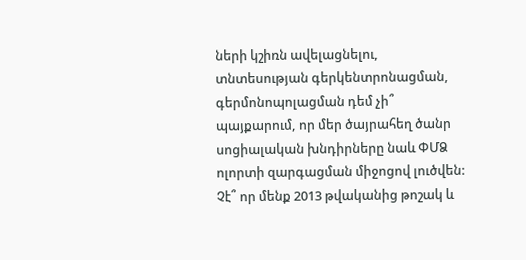ների կշիռն ավելացնելու, տնտեսության գերկենտրոնացման, գերմոնոպոլացման դեմ չի՞ պայքարում, որ մեր ծայրահեղ ծանր սոցիալական խնդիրները նաև ՓՄՁ ոլորտի զարգացման միջոցով լուծվեն: Չէ՞ որ մենք 2013 թվականից թոշակ և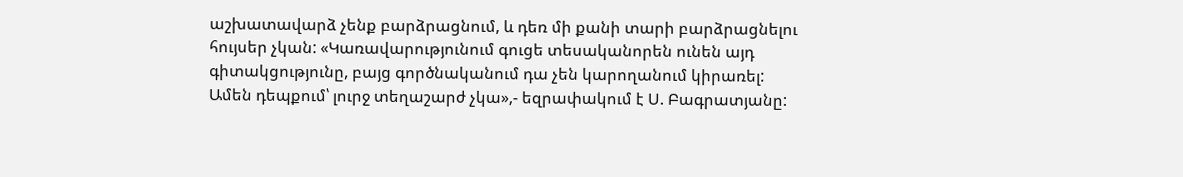աշխատավարձ չենք բարձրացնում, և դեռ մի քանի տարի բարձրացնելու հույսեր չկան: «Կառավարությունում գուցե տեսականորեն ունեն այդ գիտակցությունը, բայց գործնականում դա չեն կարողանում կիրառել: Ամեն դեպքում՝ լուրջ տեղաշարժ չկա»,- եզրափակում է Ս. Բագրատյանը: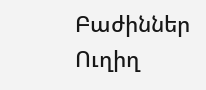Բաժիններ
Ուղիղ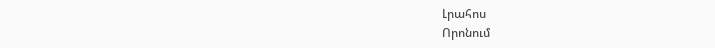Լրահոս
Որոնում